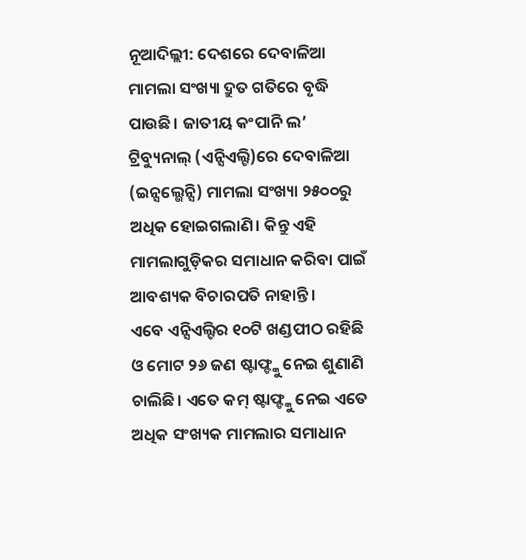ନୂଆଦିଲ୍ଲୀ: ଦେଶରେ ଦେବାଳିଆ ମାମଲା ସଂଖ୍ୟା ଦ୍ରୁତ ଗତିରେ ବୃଦ୍ଧି ପାଉଛି। ଜାତୀୟ କଂପାନି ଲ’ ଟ୍ରିବ୍ୟୁନାଲ୍ (ଏନ୍ସିଏଲ୍ଟି)ରେ ଦେବାଳିଆ (ଇନ୍ସଲ୍ଭେନ୍ସି) ମାମଲା ସଂଖ୍ୟା ୨୫୦୦ରୁ ଅଧିକ ହୋଇଗଲାଣି। କିନ୍ତୁ ଏହି ମାମଲାଗୁଡ଼ିକର ସମାଧାନ କରିବା ପାଇଁ ଆବଶ୍ୟକ ବିଚାରପତି ନାହାନ୍ତି।
ଏବେ ଏନ୍ସିଏଲ୍ଟିର ୧୦ଟି ଖଣ୍ଡପୀଠ ରହିଛି ଓ ମୋଟ ୨୬ ଜଣ ଷ୍ଟାଫ୍ଙ୍କୁ ନେଇ ଶୁଣାଣି ଚାଲିଛି। ଏତେ କମ୍ ଷ୍ଟାଫ୍ଙ୍କୁ ନେଇ ଏତେ ଅଧିକ ସଂଖ୍ୟକ ମାମଲାର ସମାଧାନ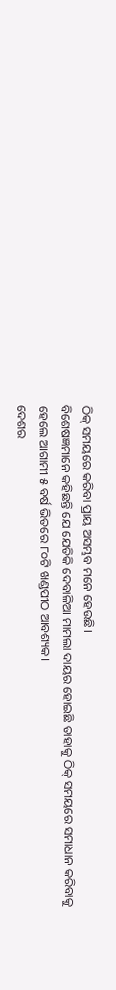ଠିକ୍ ସମୟରେ କରିବା ପ୍ରାୟ ଅସମ୍ଭବ ମନେ ହେଉଛି।
ବିଶେଷଜ୍ଞମାନେ କହିଛନ୍ତି ଯେ ଯେତିକି ଦେବାଳିଆ ମାମଲା ଦାୟର ହୋଇଛି ତାହାକୁ ଠିକ୍ ସମୟରେ ସମାଧାନ କରିବାକୁ ହେଲେ ଆଗାମୀ ୫ ବର୍ଷ ଭିତରେ ୮୦ଟି ଖଣ୍ଡପୀଠ ଆବଶ୍ୟକ।
ଦେଶର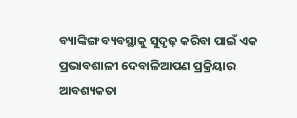ବ୍ୟାଙ୍କିଙ୍ଗ ବ୍ୟବସ୍ଥାକୁ ସୁଦୃଢ଼ କରିବା ପାଇଁ ଏକ ପ୍ରଭାବଶାଳୀ ଦେବାଳିଆପଣ ପ୍ରକ୍ରିୟାର ଆବଶ୍ୟକତା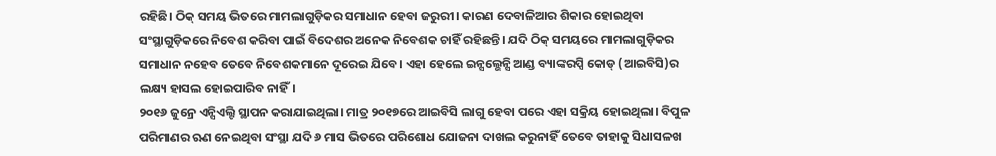ରହିଛି। ଠିକ୍ ସମୟ ଭିତରେ ମାମଲାଗୁଡ଼ିକର ସମାଧାନ ହେବା ଜରୁରୀ। କାରଣ ଦେବାଳିଆର ଶିକାର ହୋଇଥିବା ସଂସ୍ଥାଗୁଡ଼ିକରେ ନିବେଶ କରିବା ପାଇଁ ବିଦେଶର ଅନେକ ନିବେଶକ ଚାହିଁ ରହିଛନ୍ତି। ଯଦି ଠିକ୍ ସମୟରେ ମାମଲାଗୁଡ଼ିକର ସମାଧାନ ନହେବ ତେବେ ନିବେଶକମାନେ ଦୂରେଇ ଯିବେ। ଏହା ହେଲେ ଇନ୍ସଲ୍ଭେନ୍ସି ଆଣ୍ଡ ବ୍ୟାଙ୍କରପ୍ସି କୋଡ୍ (ଆଇବିସି)ର ଲକ୍ଷ୍ୟ ହାସଲ ହୋଇପାରିବ ନାହିଁ।
୨୦୧୬ ଜୁନ୍ରେ ଏନ୍ସିଏଲ୍ଟି ସ୍ଥାପନ କରାଯାଇଥିଲା। ମାତ୍ର ୨୦୧୭ରେ ଆଇବିସି ଲାଗୁ ହେବା ପରେ ଏହା ସକ୍ରିୟ ହୋଇଥିଲା। ବିପୁଳ ପରିମାଣର ଋଣ ନେଇଥିବା ସଂସ୍ଥା ଯଦି ୬ ମାସ ଭିତରେ ପରିଶୋଧ ଯୋଜନା ଦାଖଲ କରୁନାହିଁ ତେବେ ତାହାକୁ ସିଧାସଳଖ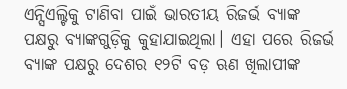ଏନ୍ସିଏଲ୍ଟିକୁ ଟାଣିବା ପାଇଁ ଭାରତୀୟ ରିଜର୍ଭ ବ୍ୟାଙ୍କ ପକ୍ଷରୁ ବ୍ୟାଙ୍କଗୁଡ଼ିକୁ କୁହାଯାଇଥିଲା। ଏହା ପରେ ରିଜର୍ଭ ବ୍ୟାଙ୍କ ପକ୍ଷରୁ ଦେଶର ୧୨ଟି ବଡ଼ ଋଣ ଖିଲାପୀଙ୍କ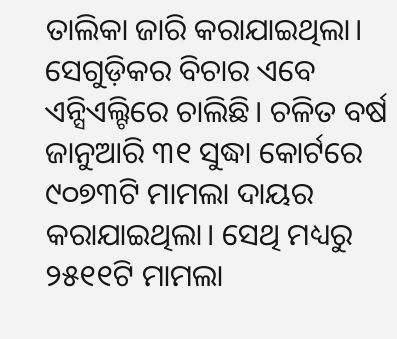ତାଲିକା ଜାରି କରାଯାଇଥିଲା। ସେଗୁଡ଼ିକର ବିଚାର ଏବେ ଏନ୍ସିଏଲ୍ଟିରେ ଚାଲିଛି। ଚଳିତ ବର୍ଷ ଜାନୁଆରି ୩୧ ସୁଦ୍ଧା କୋର୍ଟରେ ୯୦୭୩ଟି ମାମଲା ଦାୟର କରାଯାଇଥିଲା। ସେଥି ମଧ୍ୟରୁ ୨୫୧୧ଟି ମାମଲା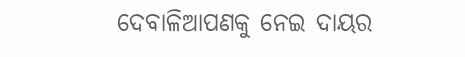ଦେବାଳିଆପଣକୁ ନେଇ ଦାୟର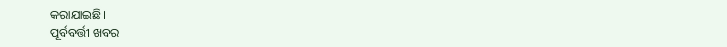କରାଯାଇଛି।
ପୂର୍ବବର୍ତ୍ତୀ ଖବର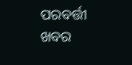ପରବର୍ତ୍ତୀ ଖବର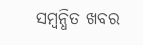ସମ୍ବନ୍ଧିତ ଖବର